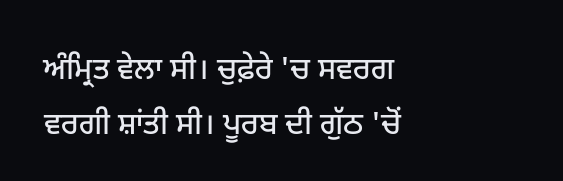ਅੰਮ੍ਰਿਤ ਵੇਲਾ ਸੀ। ਚੁਫ਼ੇਰੇ 'ਚ ਸਵਰਗ ਵਰਗੀ ਸ਼ਾਂਤੀ ਸੀ। ਪੂਰਬ ਦੀ ਗੁੱਠ 'ਚੋਂ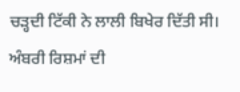ਚੜ੍ਹਦੀ ਟਿੱਕੀ ਨੇ ਲਾਲੀ ਬਿਖੇਰ ਦਿੱਤੀ ਸੀ। ਅੰਬਰੀ ਰਿਸ਼ਮਾਂ ਦੀ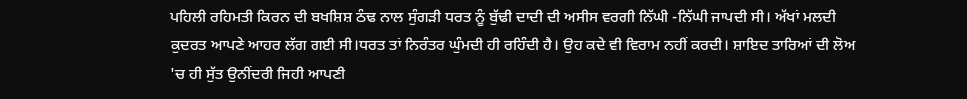ਪਹਿਲੀ ਰਹਿਮਤੀ ਕਿਰਨ ਦੀ ਬਖਸ਼ਿਸ਼ ਠੰਢ ਨਾਲ ਸੁੰਗੜੀ ਧਰਤ ਨੂੰ ਬੁੱਢੀ ਦਾਦੀ ਦੀ ਅਸੀਸ ਵਰਗੀ ਨਿੱਘੀ -ਨਿੱਘੀ ਜਾਪਦੀ ਸੀ। ਅੱਖਾਂ ਮਲਦੀ ਕੁਦਰਤ ਆਪਣੇ ਆਹਰ ਲੱਗ ਗਈ ਸੀ।ਧਰਤ ਤਾਂ ਨਿਰੰਤਰ ਘੁੰਮਦੀ ਹੀ ਰਹਿੰਦੀ ਹੈ। ਉਹ ਕਦੇ ਵੀ ਵਿਰਾਮ ਨਹੀਂ ਕਰਦੀ। ਸ਼ਾਇਦ ਤਾਰਿਆਂ ਦੀ ਲੋਅ 'ਚ ਹੀ ਸੁੱਤ ਉਨੀਂਦਰੀ ਜਿਹੀ ਆਪਣੀ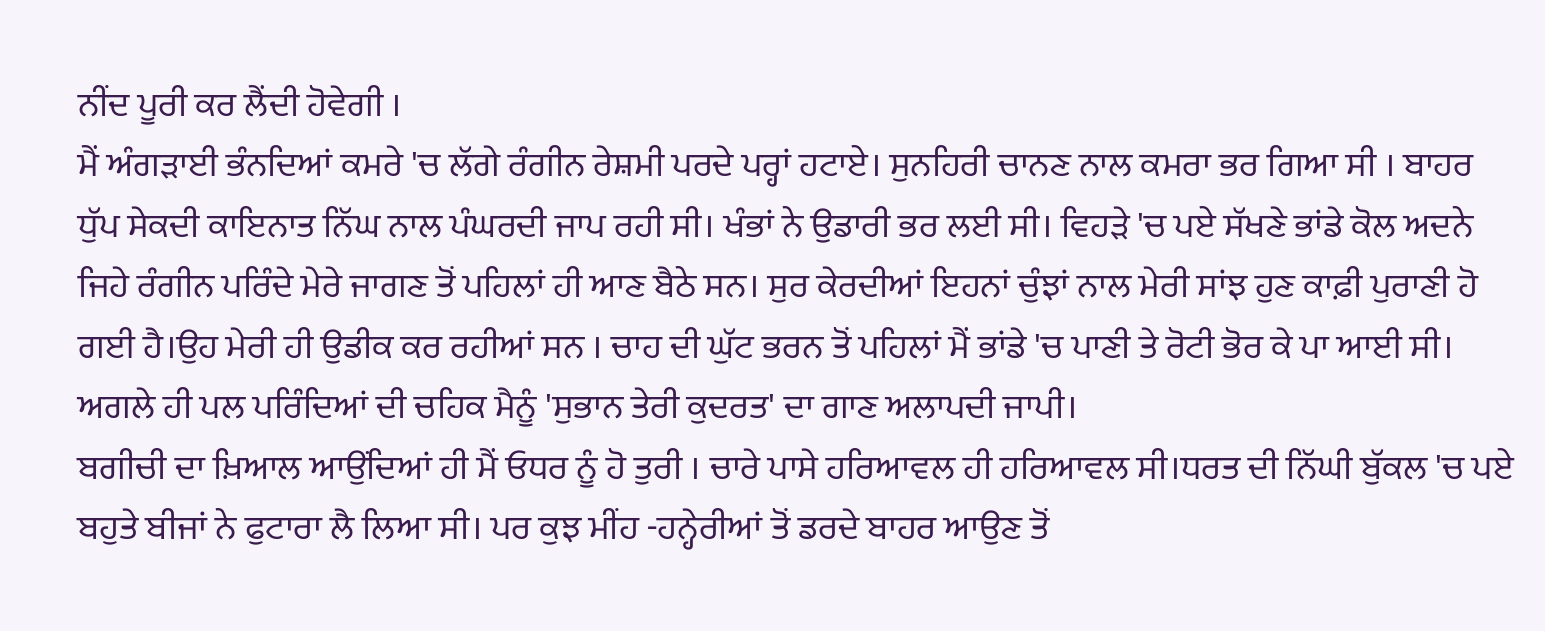ਨੀਂਦ ਪੂਰੀ ਕਰ ਲੈਂਦੀ ਹੋਵੇਗੀ ।
ਮੈਂ ਅੰਗੜਾਈ ਭੰਨਦਿਆਂ ਕਮਰੇ 'ਚ ਲੱਗੇ ਰੰਗੀਨ ਰੇਸ਼ਮੀ ਪਰਦੇ ਪਰ੍ਹਾਂ ਹਟਾਏ। ਸੁਨਹਿਰੀ ਚਾਨਣ ਨਾਲ ਕਮਰਾ ਭਰ ਗਿਆ ਸੀ । ਬਾਹਰ ਧੁੱਪ ਸੇਕਦੀ ਕਾਇਨਾਤ ਨਿੱਘ ਨਾਲ ਪੰਘਰਦੀ ਜਾਪ ਰਹੀ ਸੀ। ਖੰਭਾਂ ਨੇ ਉਡਾਰੀ ਭਰ ਲਈ ਸੀ। ਵਿਹੜੇ 'ਚ ਪਏ ਸੱਖਣੇ ਭਾਂਡੇ ਕੋਲ ਅਦਨੇ ਜਿਹੇ ਰੰਗੀਨ ਪਰਿੰਦੇ ਮੇਰੇ ਜਾਗਣ ਤੋਂ ਪਹਿਲਾਂ ਹੀ ਆਣ ਬੈਠੇ ਸਨ। ਸੁਰ ਕੇਰਦੀਆਂ ਇਹਨਾਂ ਚੁੰਝਾਂ ਨਾਲ ਮੇਰੀ ਸਾਂਝ ਹੁਣ ਕਾਫ਼ੀ ਪੁਰਾਣੀ ਹੋ ਗਈ ਹੈ।ਉਹ ਮੇਰੀ ਹੀ ਉਡੀਕ ਕਰ ਰਹੀਆਂ ਸਨ । ਚਾਹ ਦੀ ਘੁੱਟ ਭਰਨ ਤੋਂ ਪਹਿਲਾਂ ਮੈਂ ਭਾਂਡੇ 'ਚ ਪਾਣੀ ਤੇ ਰੋਟੀ ਭੋਰ ਕੇ ਪਾ ਆਈ ਸੀ। ਅਗਲੇ ਹੀ ਪਲ ਪਰਿੰਦਿਆਂ ਦੀ ਚਹਿਕ ਮੈਨੂੰ 'ਸੁਭਾਨ ਤੇਰੀ ਕੁਦਰਤ' ਦਾ ਗਾਣ ਅਲਾਪਦੀ ਜਾਪੀ।
ਬਗੀਚੀ ਦਾ ਖ਼ਿਆਲ ਆਉਂਦਿਆਂ ਹੀ ਮੈਂ ਓਧਰ ਨੂੰ ਹੋ ਤੁਰੀ । ਚਾਰੇ ਪਾਸੇ ਹਰਿਆਵਲ ਹੀ ਹਰਿਆਵਲ ਸੀ।ਧਰਤ ਦੀ ਨਿੱਘੀ ਬੁੱਕਲ 'ਚ ਪਏ ਬਹੁਤੇ ਬੀਜਾਂ ਨੇ ਫੁਟਾਰਾ ਲੈ ਲਿਆ ਸੀ। ਪਰ ਕੁਝ ਮੀਂਹ -ਹਨ੍ਹੇਰੀਆਂ ਤੋਂ ਡਰਦੇ ਬਾਹਰ ਆਉਣ ਤੋਂ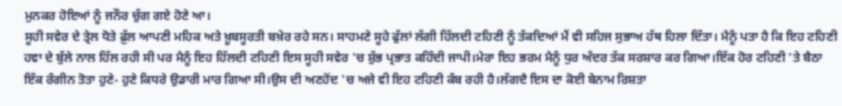ਮੁਨਕਰ ਹੋਇਆਂ ਨੂੰ ਜਨੌਰ ਚੁੱਗ ਗਏ ਹੋਣੇ ਆ।
ਸੂਹੀ ਸਵੇਰ ਦੇ ਤ੍ਰੇਲ ਧੋਤੇ ਫ਼ੁੱਲ ਆਪਣੀ ਮਹਿਕ ਅਤੇ ਖ਼ੂਬਸੂਰਤੀ ਬਖ਼ੇਰ ਰਹੇ ਸਨ। ਸਾਹਮਣੇ ਸੂਹੇ ਫੁੱਲਾਂ ਲੱਗੀ ਹਿੱਲਦੀ ਟਹਿਣੀ ਨੂੰ ਤੱਕਦਿਆਂ ਮੈਂ ਵੀ ਸਹਿਜ ਸੁਭਾਅ ਹੱਥ ਹਿਲਾ ਦਿੱਤਾ। ਮੈਨੂੰ ਪਤਾ ਹੈ ਕਿ ਇਹ ਟਹਿਣੀ ਹਵਾ ਦੇ ਬੁੱਲੇ ਨਾਲ ਹਿੱਲ ਰਹੀ ਸੀ ਪਰ ਮੈਨੂੰ ਇਹ ਹਿੱਲਦੀ ਟਹਿਣੀ ਇਸ ਸੂਹੀ ਸਵੇਰ 'ਚ ਸ਼ੁੱਭ ਪ੍ਰਭਾਤ ਕਹਿੰਦੀ ਜਾਪੀ।ਮੇਰਾ ਇਹ ਭਰਮ ਮੈਨੂੰ ਧੁਰ ਅੰਦਰ ਤੱਕ ਸਰਸ਼ਾਰ ਕਰ ਗਿਆ।ਇੱਕ ਹੋਰ ਟਹਿਣੀ 'ਤੇ ਬੈਠਾ ਇੱਕ ਰੰਗੀਨ ਤੋਤਾ ਹੁਣੇ- ਹੁਣੇ ਕਿਧਰੇ ਉਡਾਰੀ ਮਾਰ ਗਿਆ ਸੀ।ਉਸ ਦੀ ਅਣਹੋਂਦ 'ਚ ਅਜੇ ਵੀ ਇਹ ਟਹਿਣੀ ਕੰਬ ਰਹੀ ਹੈ।ਲੱਗਦੈ ਇਸ ਦਾ ਕੋਈ ਬੇਨਾਮ ਰਿਸ਼ਤਾ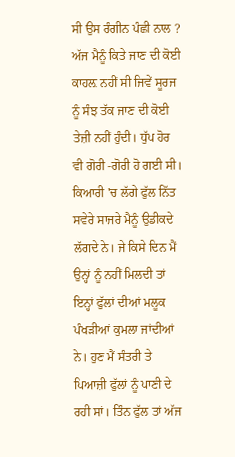ਸੀ ਉਸ ਰੰਗੀਨ ਪੰਛੀ ਨਾਲ ?
ਅੱਜ ਮੈਨੂੰ ਕਿਤੇ ਜਾਣ ਦੀ ਕੋਈ ਕਾਹਲ਼ ਨਹੀਂ ਸੀ ਜਿਵੇਂ ਸੂਰਜ ਨੂੰ ਸੰਝ ਤੱਕ ਜਾਣ ਦੀ ਕੋਈ ਤੇਜ਼ੀ ਨਹੀਂ ਹੁੰਦੀ। ਧੁੱਪ ਹੋਰ ਵੀ ਗੋਰੀ -ਗੋਰੀ ਹੋ ਗਈ ਸੀ। ਕਿਆਰੀ 'ਚ ਲੱਗੇ ਫੁੱਲ ਨਿੱਤ ਸਵੇਰੇ ਸਾਜਰੇ ਮੈਨੂੰ ਉਡੀਕਦੇ ਲੱਗਦੇ ਨੇ। ਜੇ ਕਿਸੇ ਦਿਨ ਮੈਂ ਉਨ੍ਹਾਂ ਨੂੰ ਨਹੀਂ ਮਿਲਦੀ ਤਾਂ ਇਨ੍ਹਾਂ ਫੁੱਲਾਂ ਦੀਆਂ ਮਲੂਕ ਪੰਖੜੀਆਂ ਕੁਮਲਾ ਜਾਂਦੀਆਂ ਨੇ। ਹੁਣ ਮੈਂ ਸੰਤਰੀ ਤੇ ਪਿਆਜ਼ੀ ਫੁੱਲਾਂ ਨੂੰ ਪਾਣੀ ਦੇ ਰਹੀ ਸਾਂ। ਤਿੰਨ ਫੁੱਲ ਤਾਂ ਅੱਜ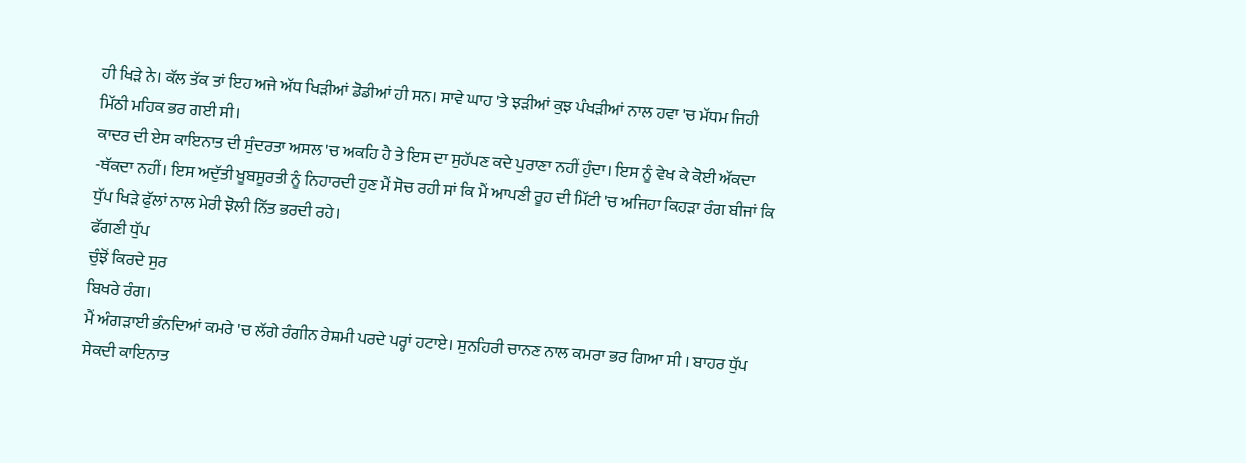ਹੀ ਖਿੜੇ ਨੇ। ਕੱਲ ਤੱਕ ਤਾਂ ਇਹ ਅਜੇ ਅੱਧ ਖਿੜੀਆਂ ਡੋਡੀਆਂ ਹੀ ਸਨ। ਸਾਵੇ ਘਾਹ 'ਤੇ ਝੜੀਆਂ ਕੁਝ ਪੰਖੜੀਆਂ ਨਾਲ ਹਵਾ 'ਚ ਮੱਧਮ ਜਿਹੀ ਮਿੱਠੀ ਮਹਿਕ ਭਰ ਗਈ ਸੀ।
ਕਾਦਰ ਦੀ ਏਸ ਕਾਇਨਾਤ ਦੀ ਸੁੰਦਰਤਾ ਅਸਲ 'ਚ ਅਕਹਿ ਹੈ ਤੇ ਇਸ ਦਾ ਸੁਹੱਪਣ ਕਦੇ ਪੁਰਾਣਾ ਨਹੀਂ ਹੁੰਦਾ। ਇਸ ਨੂੰ ਵੇਖ ਕੇ ਕੋਈ ਅੱਕਦਾ -ਥੱਕਦਾ ਨਹੀਂ। ਇਸ ਅਦੁੱਤੀ ਖੂਬਸੂਰਤੀ ਨੂੰ ਨਿਹਾਰਦੀ ਹੁਣ ਮੈਂ ਸੋਚ ਰਹੀ ਸਾਂ ਕਿ ਮੈਂ ਆਪਣੀ ਰੂਹ ਦੀ ਮਿੱਟੀ 'ਚ ਅਜਿਹਾ ਕਿਹੜਾ ਰੰਗ ਬੀਜਾਂ ਕਿ ਧੁੱਪ ਖਿੜੇ ਫੁੱਲਾਂ ਨਾਲ ਮੇਰੀ ਝੋਲੀ ਨਿੱਤ ਭਰਦੀ ਰਹੇ।
ਫੱਗਣੀ ਧੁੱਪ
ਚੁੰਝੋਂ ਕਿਰਦੇ ਸੁਰ
ਬਿਖਰੇ ਰੰਗ।
ਮੈਂ ਅੰਗੜਾਈ ਭੰਨਦਿਆਂ ਕਮਰੇ 'ਚ ਲੱਗੇ ਰੰਗੀਨ ਰੇਸ਼ਮੀ ਪਰਦੇ ਪਰ੍ਹਾਂ ਹਟਾਏ। ਸੁਨਹਿਰੀ ਚਾਨਣ ਨਾਲ ਕਮਰਾ ਭਰ ਗਿਆ ਸੀ । ਬਾਹਰ ਧੁੱਪ ਸੇਕਦੀ ਕਾਇਨਾਤ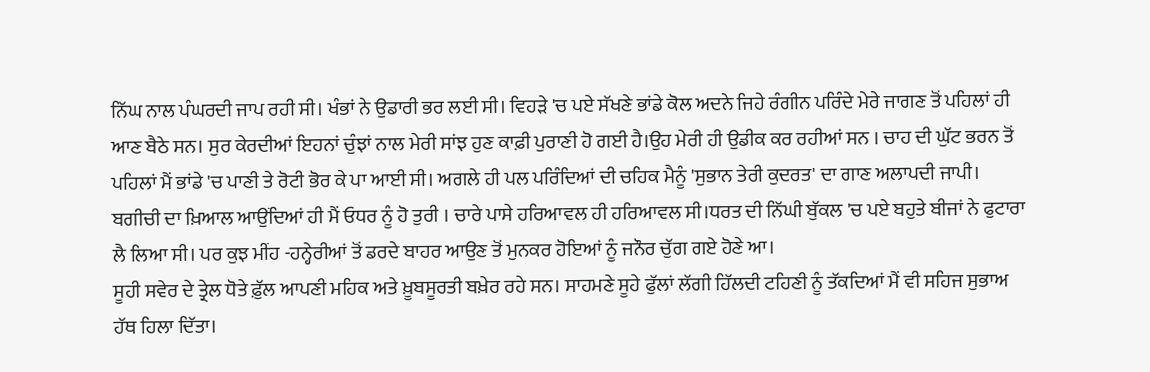ਨਿੱਘ ਨਾਲ ਪੰਘਰਦੀ ਜਾਪ ਰਹੀ ਸੀ। ਖੰਭਾਂ ਨੇ ਉਡਾਰੀ ਭਰ ਲਈ ਸੀ। ਵਿਹੜੇ 'ਚ ਪਏ ਸੱਖਣੇ ਭਾਂਡੇ ਕੋਲ ਅਦਨੇ ਜਿਹੇ ਰੰਗੀਨ ਪਰਿੰਦੇ ਮੇਰੇ ਜਾਗਣ ਤੋਂ ਪਹਿਲਾਂ ਹੀ ਆਣ ਬੈਠੇ ਸਨ। ਸੁਰ ਕੇਰਦੀਆਂ ਇਹਨਾਂ ਚੁੰਝਾਂ ਨਾਲ ਮੇਰੀ ਸਾਂਝ ਹੁਣ ਕਾਫ਼ੀ ਪੁਰਾਣੀ ਹੋ ਗਈ ਹੈ।ਉਹ ਮੇਰੀ ਹੀ ਉਡੀਕ ਕਰ ਰਹੀਆਂ ਸਨ । ਚਾਹ ਦੀ ਘੁੱਟ ਭਰਨ ਤੋਂ ਪਹਿਲਾਂ ਮੈਂ ਭਾਂਡੇ 'ਚ ਪਾਣੀ ਤੇ ਰੋਟੀ ਭੋਰ ਕੇ ਪਾ ਆਈ ਸੀ। ਅਗਲੇ ਹੀ ਪਲ ਪਰਿੰਦਿਆਂ ਦੀ ਚਹਿਕ ਮੈਨੂੰ 'ਸੁਭਾਨ ਤੇਰੀ ਕੁਦਰਤ' ਦਾ ਗਾਣ ਅਲਾਪਦੀ ਜਾਪੀ।
ਬਗੀਚੀ ਦਾ ਖ਼ਿਆਲ ਆਉਂਦਿਆਂ ਹੀ ਮੈਂ ਓਧਰ ਨੂੰ ਹੋ ਤੁਰੀ । ਚਾਰੇ ਪਾਸੇ ਹਰਿਆਵਲ ਹੀ ਹਰਿਆਵਲ ਸੀ।ਧਰਤ ਦੀ ਨਿੱਘੀ ਬੁੱਕਲ 'ਚ ਪਏ ਬਹੁਤੇ ਬੀਜਾਂ ਨੇ ਫੁਟਾਰਾ ਲੈ ਲਿਆ ਸੀ। ਪਰ ਕੁਝ ਮੀਂਹ -ਹਨ੍ਹੇਰੀਆਂ ਤੋਂ ਡਰਦੇ ਬਾਹਰ ਆਉਣ ਤੋਂ ਮੁਨਕਰ ਹੋਇਆਂ ਨੂੰ ਜਨੌਰ ਚੁੱਗ ਗਏ ਹੋਣੇ ਆ।
ਸੂਹੀ ਸਵੇਰ ਦੇ ਤ੍ਰੇਲ ਧੋਤੇ ਫ਼ੁੱਲ ਆਪਣੀ ਮਹਿਕ ਅਤੇ ਖ਼ੂਬਸੂਰਤੀ ਬਖ਼ੇਰ ਰਹੇ ਸਨ। ਸਾਹਮਣੇ ਸੂਹੇ ਫੁੱਲਾਂ ਲੱਗੀ ਹਿੱਲਦੀ ਟਹਿਣੀ ਨੂੰ ਤੱਕਦਿਆਂ ਮੈਂ ਵੀ ਸਹਿਜ ਸੁਭਾਅ ਹੱਥ ਹਿਲਾ ਦਿੱਤਾ।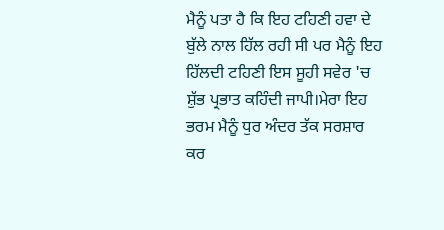ਮੈਨੂੰ ਪਤਾ ਹੈ ਕਿ ਇਹ ਟਹਿਣੀ ਹਵਾ ਦੇ ਬੁੱਲੇ ਨਾਲ ਹਿੱਲ ਰਹੀ ਸੀ ਪਰ ਮੈਨੂੰ ਇਹ ਹਿੱਲਦੀ ਟਹਿਣੀ ਇਸ ਸੂਹੀ ਸਵੇਰ 'ਚ ਸ਼ੁੱਭ ਪ੍ਰਭਾਤ ਕਹਿੰਦੀ ਜਾਪੀ।ਮੇਰਾ ਇਹ ਭਰਮ ਮੈਨੂੰ ਧੁਰ ਅੰਦਰ ਤੱਕ ਸਰਸ਼ਾਰ ਕਰ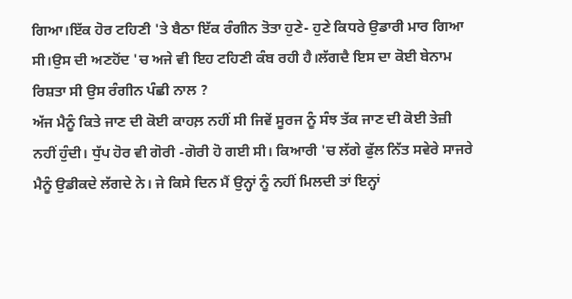ਗਿਆ।ਇੱਕ ਹੋਰ ਟਹਿਣੀ 'ਤੇ ਬੈਠਾ ਇੱਕ ਰੰਗੀਨ ਤੋਤਾ ਹੁਣੇ- ਹੁਣੇ ਕਿਧਰੇ ਉਡਾਰੀ ਮਾਰ ਗਿਆ ਸੀ।ਉਸ ਦੀ ਅਣਹੋਂਦ 'ਚ ਅਜੇ ਵੀ ਇਹ ਟਹਿਣੀ ਕੰਬ ਰਹੀ ਹੈ।ਲੱਗਦੈ ਇਸ ਦਾ ਕੋਈ ਬੇਨਾਮ ਰਿਸ਼ਤਾ ਸੀ ਉਸ ਰੰਗੀਨ ਪੰਛੀ ਨਾਲ ?
ਅੱਜ ਮੈਨੂੰ ਕਿਤੇ ਜਾਣ ਦੀ ਕੋਈ ਕਾਹਲ਼ ਨਹੀਂ ਸੀ ਜਿਵੇਂ ਸੂਰਜ ਨੂੰ ਸੰਝ ਤੱਕ ਜਾਣ ਦੀ ਕੋਈ ਤੇਜ਼ੀ ਨਹੀਂ ਹੁੰਦੀ। ਧੁੱਪ ਹੋਰ ਵੀ ਗੋਰੀ -ਗੋਰੀ ਹੋ ਗਈ ਸੀ। ਕਿਆਰੀ 'ਚ ਲੱਗੇ ਫੁੱਲ ਨਿੱਤ ਸਵੇਰੇ ਸਾਜਰੇ ਮੈਨੂੰ ਉਡੀਕਦੇ ਲੱਗਦੇ ਨੇ। ਜੇ ਕਿਸੇ ਦਿਨ ਮੈਂ ਉਨ੍ਹਾਂ ਨੂੰ ਨਹੀਂ ਮਿਲਦੀ ਤਾਂ ਇਨ੍ਹਾਂ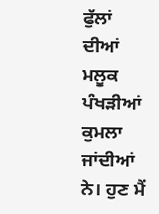ਫੁੱਲਾਂ ਦੀਆਂ ਮਲੂਕ ਪੰਖੜੀਆਂ ਕੁਮਲਾ ਜਾਂਦੀਆਂ ਨੇ। ਹੁਣ ਮੈਂ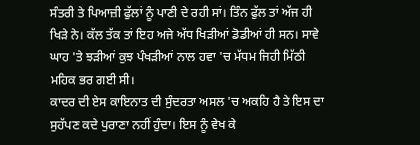ਸੰਤਰੀ ਤੇ ਪਿਆਜ਼ੀ ਫੁੱਲਾਂ ਨੂੰ ਪਾਣੀ ਦੇ ਰਹੀ ਸਾਂ। ਤਿੰਨ ਫੁੱਲ ਤਾਂ ਅੱਜ ਹੀ ਖਿੜੇ ਨੇ। ਕੱਲ ਤੱਕ ਤਾਂ ਇਹ ਅਜੇ ਅੱਧ ਖਿੜੀਆਂ ਡੋਡੀਆਂ ਹੀ ਸਨ। ਸਾਵੇ ਘਾਹ 'ਤੇ ਝੜੀਆਂ ਕੁਝ ਪੰਖੜੀਆਂ ਨਾਲ ਹਵਾ 'ਚ ਮੱਧਮ ਜਿਹੀ ਮਿੱਠੀ ਮਹਿਕ ਭਰ ਗਈ ਸੀ।
ਕਾਦਰ ਦੀ ਏਸ ਕਾਇਨਾਤ ਦੀ ਸੁੰਦਰਤਾ ਅਸਲ 'ਚ ਅਕਹਿ ਹੈ ਤੇ ਇਸ ਦਾ ਸੁਹੱਪਣ ਕਦੇ ਪੁਰਾਣਾ ਨਹੀਂ ਹੁੰਦਾ। ਇਸ ਨੂੰ ਵੇਖ ਕੇ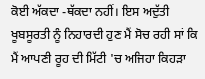ਕੋਈ ਅੱਕਦਾ -ਥੱਕਦਾ ਨਹੀਂ। ਇਸ ਅਦੁੱਤੀ ਖੂਬਸੂਰਤੀ ਨੂੰ ਨਿਹਾਰਦੀ ਹੁਣ ਮੈਂ ਸੋਚ ਰਹੀ ਸਾਂ ਕਿ ਮੈਂ ਆਪਣੀ ਰੂਹ ਦੀ ਮਿੱਟੀ 'ਚ ਅਜਿਹਾ ਕਿਹੜਾ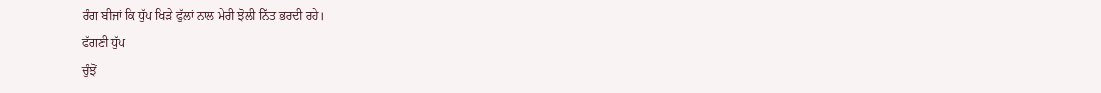ਰੰਗ ਬੀਜਾਂ ਕਿ ਧੁੱਪ ਖਿੜੇ ਫੁੱਲਾਂ ਨਾਲ ਮੇਰੀ ਝੋਲੀ ਨਿੱਤ ਭਰਦੀ ਰਹੇ।
ਫੱਗਣੀ ਧੁੱਪ
ਚੁੰਝੋਂ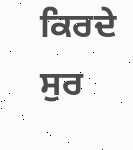ਕਿਰਦੇ ਸੁਰ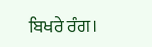ਬਿਖਰੇ ਰੰਗ।